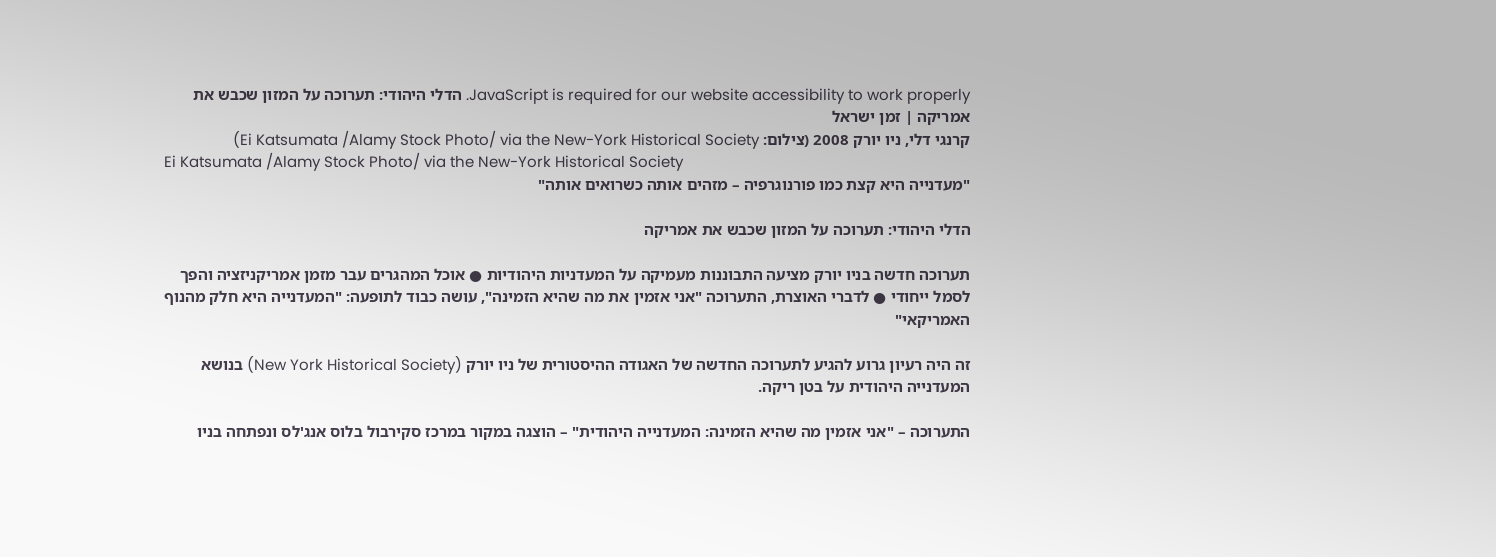JavaScript is required for our website accessibility to work properly. הדלי היהודי: תערוכה על המזון שכבש את אמריקה | זמן ישראל
קרנגי דלי, ניו יורק 2008 (צילום: Ei Katsumata /Alamy Stock Photo/ via the New-York Historical Society)
Ei Katsumata /Alamy Stock Photo/ via the New-York Historical Society
"מעדנייה היא קצת כמו פורנוגרפיה – מזהים אותה כשרואים אותה"

הדלי היהודי: תערוכה על המזון שכבש את אמריקה

תערוכה חדשה בניו יורק מציעה התבוננות מעמיקה על המעדניות היהודיות ● אוכל המהגרים עבר מזמן אמריקניזציה והפך לסמל ייחודי ● לדברי האוצרת, התערוכה "אני אזמין את מה שהיא הזמינה", עושה כבוד לתופעה: "המעדנייה היא חלק מהנוף האמריקאי"

זה היה רעיון גרוע להגיע לתערוכה החדשה של האגודה ההיסטורית של ניו יורק (New York Historical Society) בנושא המעדנייה היהודית על בטן ריקה.

התערוכה – "אני אזמין מה שהיא הזמינה: המעדנייה היהודית" – הוצגה במקור במרכז סקירבול בלוס אנג'לס ונפתחה בניו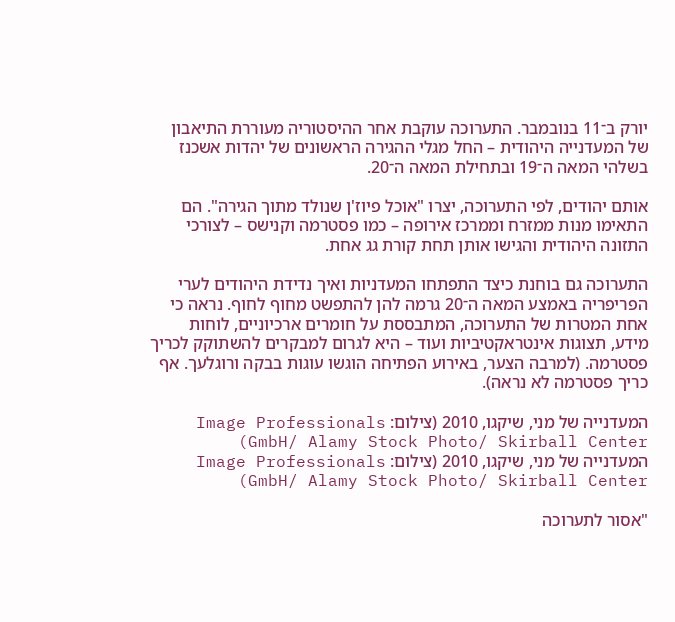יורק ב־11 בנובמבר. התערוכה עוקבת אחר ההיסטוריה מעוררת התיאבון של המעדנייה היהודית – החל מגלי ההגירה הראשונים של יהדות אשכנז בשלהי המאה ה־19 ובתחילת המאה ה־20.

אותם יהודים, לפי התערוכה, יצרו "אוכל פיוז'ן שנולד מתוך הגירה". הם התאימו מנות ממזרח וממרכז אירופה – כמו פסטרמה וקנישס – לצורכי התזונה היהודית והגישו אותן תחת קורת גג אחת.

התערוכה גם בוחנת כיצד התפתחו המעדניות ואיך נדידת היהודים לערי הפריפריה באמצע המאה ה־20 גרמה להן להתפשט מחוף לחוף. נראה כי אחת המטרות של התערוכה, המתבססת על חומרים ארכיוניים, לוחות מידע, תצוגות אינטראקטיביות ועוד – היא לגרום למבקרים להשתוקק לכריך פסטרמה. (למרבה הצער, באירוע הפתיחה הוגשו עוגות בבקה ורוגלעך. אף כריך פסטרמה לא נראה).

המעדנייה של מני, שיקגו, 2010 (צילום: Image Professionals GmbH/ Alamy Stock Photo/ Skirball Center)
המעדנייה של מני, שיקגו, 2010 (צילום: Image Professionals GmbH/ Alamy Stock Photo/ Skirball Center)

"אסור לתערוכה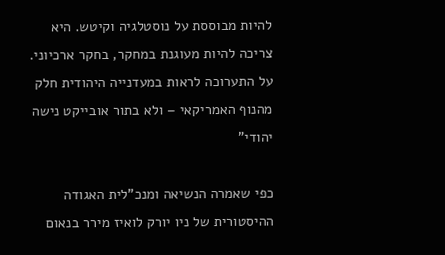להיות מבוססת על נוסטלגיה וקיטש. היא צריכה להיות מעוגנת במחקר, בחקר ארכיוני. על התערוכה לראות במעדנייה היהודית חלק מהנוף האמריקאי – ולא בתור אובייקט נישה יהודי"

כפי שאמרה הנשיאה ומנכ"לית האגודה ההיסטורית של ניו יורק לואיז מירר בנאום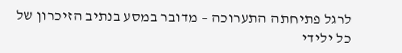לרגל פתיחתה התערוכה – מדובר במסע בנתיב הזיכרון של כל ילידי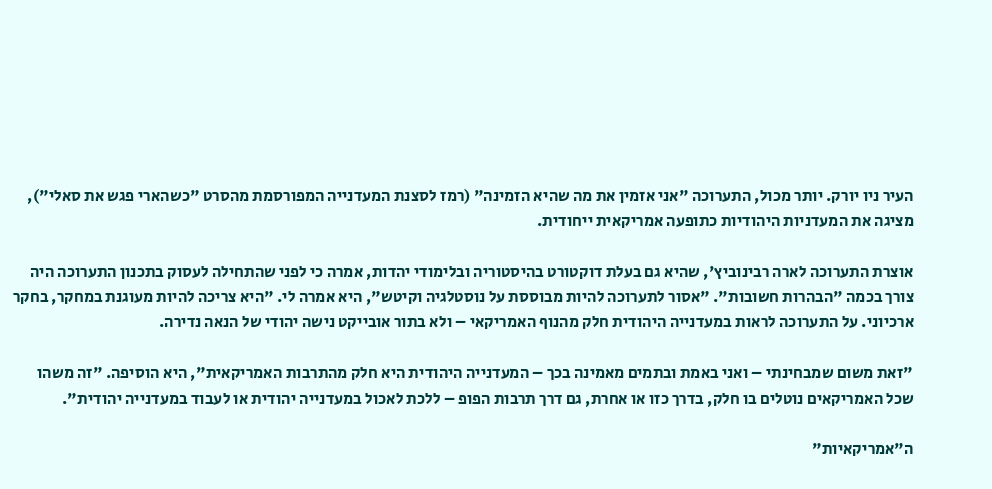העיר ניו יורק. יותר מכול, התערוכה "אני אזמין את מה שהיא הזמינה" (רמז לסצנת המעדנייה המפורסמת מהסרט "כשהארי פגש את סאלי"), מציגה את המעדניות היהודיות כתופעה אמריקאית ייחודית.

אוצרת התערוכה לארה רבינוביץ', שהיא גם בעלת דוקטורט בהיסטוריה ובלימודי יהדות, אמרה כי לפני שהתחילה לעסוק בתכנון התערוכה היה צורך בכמה "הבהרות חשובות". "אסור לתערוכה להיות מבוססת על נוסטלגיה וקיטש", היא אמרה לי. "היא צריכה להיות מעוגנת במחקר, בחקר ארכיוני. על התערוכה לראות במעדנייה היהודית חלק מהנוף האמריקאי – ולא בתור אובייקט נישה יהודי של הנאה נדירה.

"זאת משום שמבחינתי – ואני באמת ובתמים מאמינה בכך – המעדנייה היהודית היא חלק מהתרבות האמריקאית", היא הוסיפה. "זה משהו שכל האמריקאים נוטלים בו חלק, בדרך כזו או אחרת, גם דרך תרבות הפופ – ללכת לאכול במעדנייה יהודית או לעבוד במעדנייה יהודית".

ה"אמריקאיות"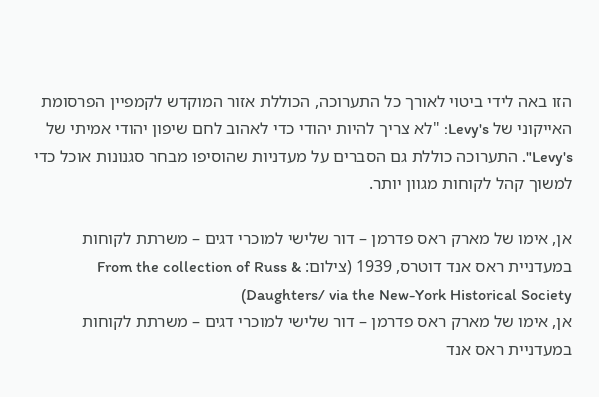הזו באה לידי ביטוי לאורך כל התערוכה, הכוללת אזור המוקדש לקמפיין הפרסומת האייקוני של Levy's: "לא צריך להיות יהודי כדי לאהוב לחם שיפון יהודי אמיתי של Levy's". התערוכה כוללת גם הסברים על מעדניות שהוסיפו מבחר סגנונות אוכל כדי למשוך קהל לקוחות מגוון יותר.

אן, אימו של מארק ראס פדרמן – דור שלישי למוכרי דגים – משרתת לקוחות במעדניית ראס אנד דוטרס, 1939 (צילום: From the collection of Russ & Daughters/ via the New-York Historical Society)
אן, אימו של מארק ראס פדרמן – דור שלישי למוכרי דגים – משרתת לקוחות במעדניית ראס אנד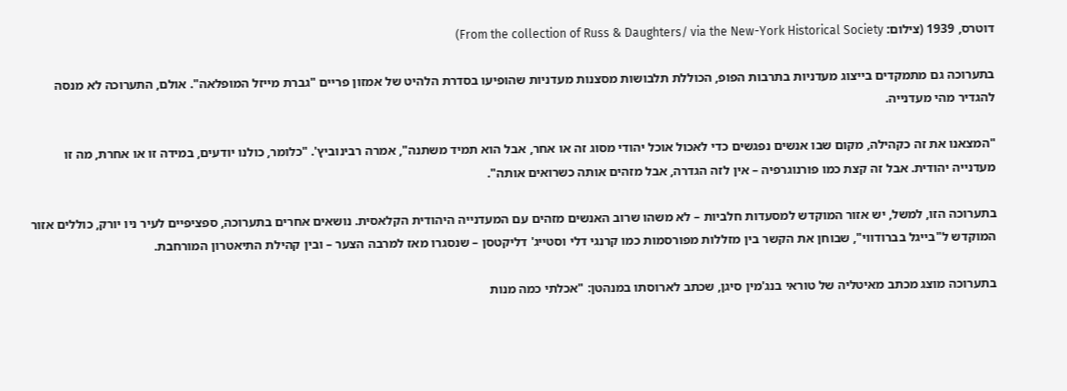דוטרס, 1939 (צילום: From the collection of Russ & Daughters/ via the New-York Historical Society)

בתערוכה גם מתמקדים בייצוג מעדניות בתרבות הפופ, הכוללת תלבושות מסצנות מעדניות שהופיעו בסדרת הלהיט של אמזון פריים "גברת מייזל המופלאה". אולם, התערוכה לא מנסה להגדיר מהי מעדנייה.

"המצאנו את זה כקהילה, מקום שבו אנשים נפגשים כדי לאכול אוכל יהודי מסוג זה או אחר, אבל הוא תמיד משתנה", אמרה רבינוביץ'. "כלומר, כולנו יודעים, במידה זו או אחרת, מה זו מעדנייה יהודית. אבל זה קצת כמו פורנוגרפיה – אין לזה הגדרה, אבל מזהים אותה כשרואים אותה".

בתערוכה הזו, למשל, יש אזור המוקדש למסעדות חלביות – לא משהו שרוב האנשים מזהים עם המעדנייה היהודית הקלאסית. נושאים אחרים בתערוכה, ספציפיים לעיר ניו יורק, כוללים אזור המוקדש ל"בייגל בברודווי", שבוחן את הקשר בין מזללות מפורסמות כמו קרנגי דלי וסטייג' דליקטסן – שנסגרו מאז למרבה הצער – ובין קהילת התיאטרון המורחבת.

בתערוכה מוצג מכתב מאיטליה של טוראי בנג'מין סיגן, שכתב לארוסתו במנהטן: "אכלתי כמה מנות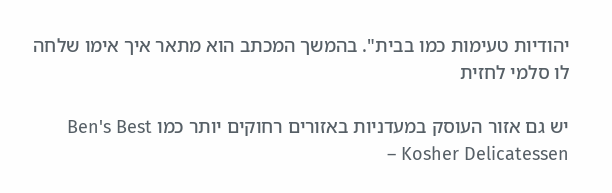יהודיות טעימות כמו בבית". בהמשך המכתב הוא מתאר איך אימו שלחה לו סלמי לחזית

יש גם אזור העוסק במעדניות באזורים רחוקים יותר כמו Ben's Best Kosher Delicatessen –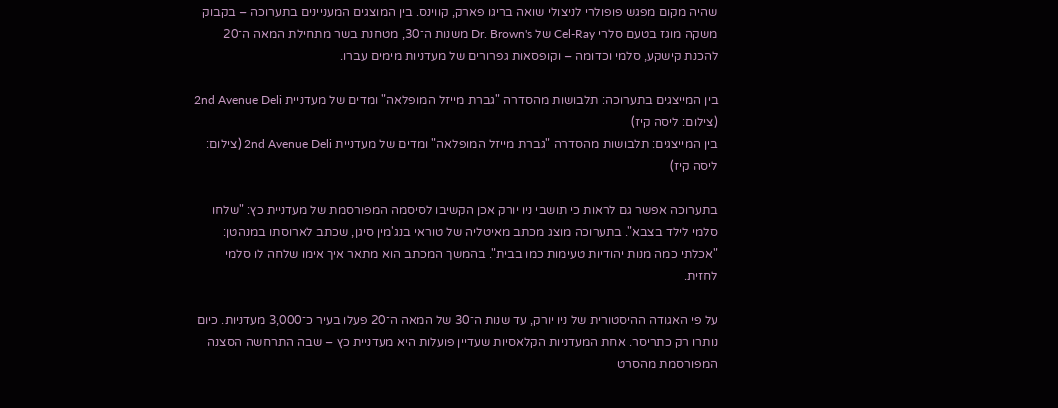שהיה מקום מפגש פופולרי לניצולי שואה בריגו פארק, קווינס. בין המוצגים המעניינים בתערוכה – בקבוק משקה מוגז בטעם סלרי Cel-Ray של Dr. Brown's משנות ה־30, מטחנת בשר מתחילת המאה ה־20 להכנת קישקע, סלמי וכדומה – וקופסאות גפרורים של מעדניות מימים עברו.

בין המייצגים בתערוכה: תלבושות מהסדרה "גברת מייזל המופלאה" ומדים של מעדניית 2nd Avenue Deli (צילום: ליסה קיז)
בין המייצגים: תלבושות מהסדרה "גברת מייזל המופלאה" ומדים של מעדניית 2nd Avenue Deli (צילום: ליסה קיז)

בתערוכה אפשר גם לראות כי תושבי ניו יורק אכן הקשיבו לסיסמה המפורסמת של מעדניית כץ: "שלחו סלמי לילד בצבא". בתערוכה מוצג מכתב מאיטליה של טוראי בנג'מין סיגן, שכתב לארוסתו במנהטן: "אכלתי כמה מנות יהודיות טעימות כמו בבית". בהמשך המכתב הוא מתאר איך אימו שלחה לו סלמי לחזית.

על פי האגודה ההיסטורית של ניו יורק, עד שנות ה־30 של המאה ה־20 פעלו בעיר כ־3,000 מעדניות. כיום נותרו רק כתריסר. אחת המעדניות הקלאסיות שעדיין פועלות היא מעדניית כץ – שבה התרחשה הסצנה המפורסמת מהסרט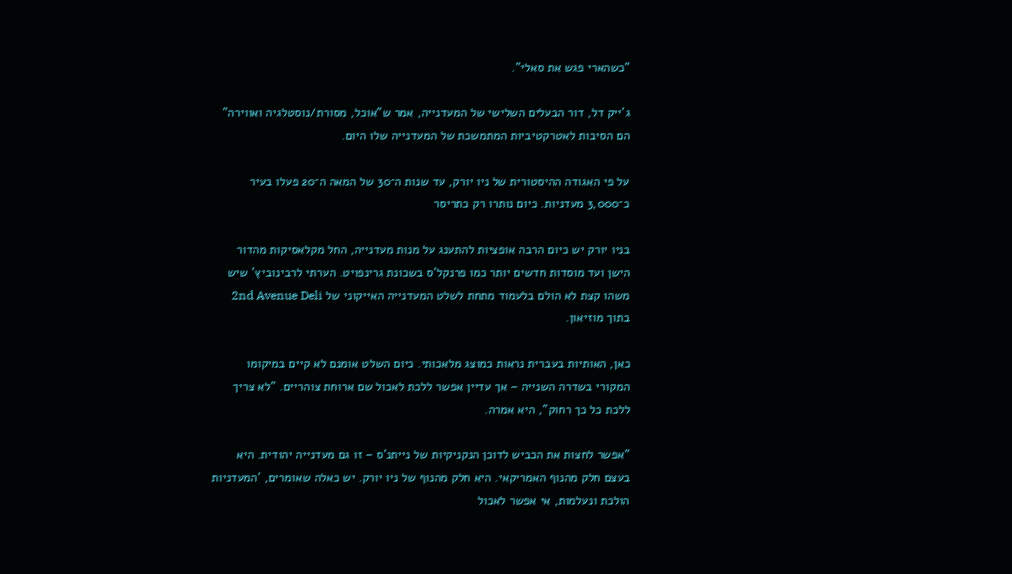"כשהארי פגש את סאלי".

ג'ייק דל, דור הבעלים השלישי של המעדנייה, אמר ש"אוכל, מסורת/נוסטלגיה ואווירה" הם הסיבות לאטרקטיביות המתמשכת של המעדנייה שלו היום.

על פי האגודה ההיסטורית של ניו יורק, עד שנות ה־30 של המאה ה־20 פעלו בעיר כ־3,000 מעדניות. כיום נותרו רק כתריסר

בניו יורק יש כיום הרבה אופציות להתענג על מנות מעדנייה, החל מקלאסיקות מהדור הישן ועד מוסדות חדשים יותר כמו פרנקל'ס בשכונת גרינפויט. הערתי לרבינוביץ' שיש משהו קצת לא הולם בלעמוד מתחת לשלט המעדנייה האייקוני של 2nd Avenue Deli בתוך מוזיאון.

כאן, האותיות בעברית נראות כמוצג מלאכותי. כיום השלט אומנם לא קיים במיקומו המקורי בשדרה השנייה – אך עדיין אפשר ללכת לאכול שם ארוחת צוהריים. "לא צריך ללכת כל כך רחוק", היא אמרה.

"אפשר לחצות את הכביש לדוכן הנקניקיות של נייתנ'ס – זו גם מעדנייה יהודית. היא בעצם חלק מהנוף האמריקאי. היא חלק מהנוף של ניו יורק. יש כאלה שאומרים, 'המעדניות הולכת ונעלמות, אי אפשר לאכול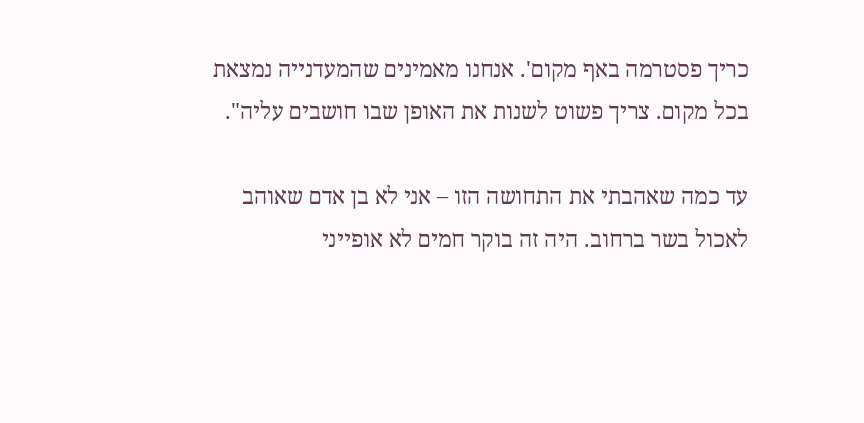כריך פסטרמה באף מקום'. אנחנו מאמינים שהמעדנייה נמצאת בכל מקום. צריך פשוט לשנות את האופן שבו חושבים עליה".

עד כמה שאהבתי את התחושה הזו – אני לא בן אדם שאוהב לאכול בשר ברחוב. היה זה בוקר חמים לא אופייני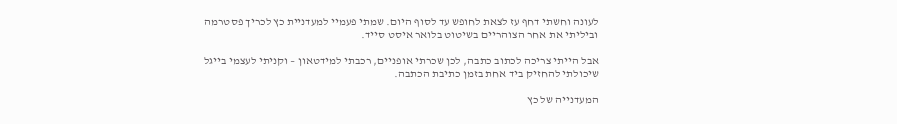לעונה וחשתי דחף עז לצאת לחופש עד לסוף היום. שמתי פעמיי למעדניית כץ לכריך פסטרמה וביליתי את אחר הצוהריים בשיטוט בלואר איסט סייד.

אבל הייתי צריכה לכתוב כתבה, לכן שכרתי אופניים, רכבתי למידטאון – וקניתי לעצמי בייגל שיכולתי להחזיק ביד אחת בזמן כתיבת הכתבה.

המעדנייה של כץ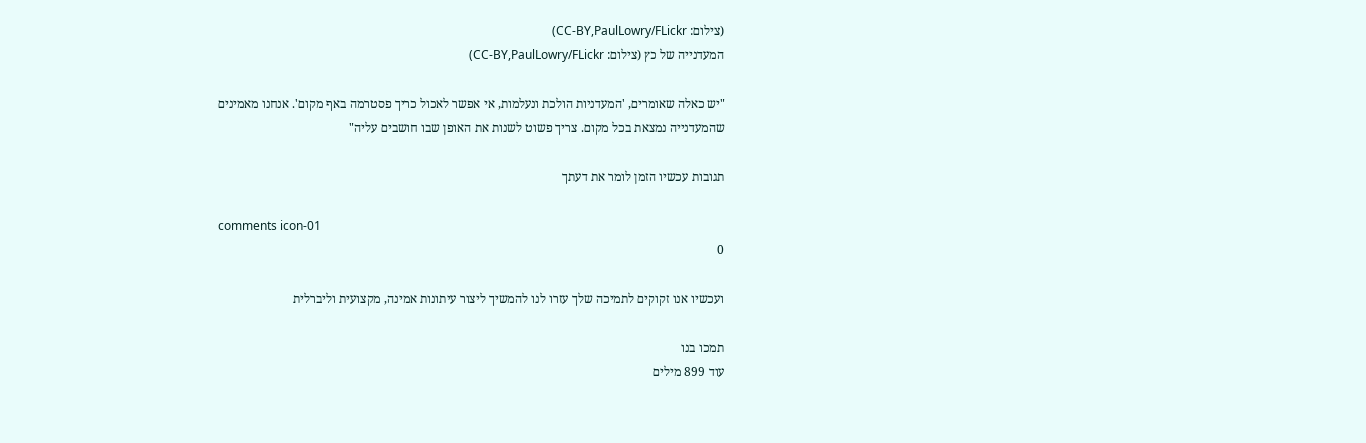(צילום: CC-BY,PaulLowry/FLickr)
המעדנייה של כץ (צילום: CC-BY,PaulLowry/FLickr)

"יש כאלה שאומרים, 'המעדניות הולכת ונעלמות, אי אפשר לאכול כריך פסטרמה באף מקום'. אנחנו מאמינים שהמעדנייה נמצאת בכל מקום. צריך פשוט לשנות את האופן שבו חושבים עליה"

תגובות עכשיו הזמן לומר את דעתך

comments icon-01
0

ועכשיו אנו זקוקים לתמיכה שלך עזרו לנו להמשיך ליצור עיתונות אמינה, מקצועית וליברלית

תמכו בנו
עוד 899 מילים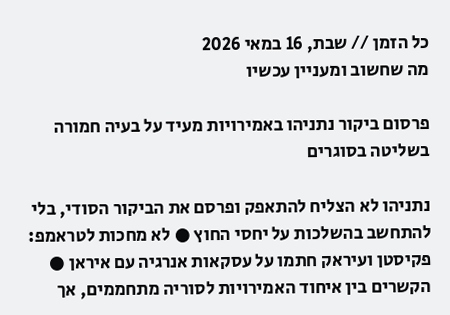כל הזמן // שבת, 16 במאי 2026
מה שחשוב ומעניין עכשיו

פרסום ביקור נתניהו באמירויות מעיד על בעיה חמורה בשליטה בסוגרים

נתניהו לא הצליח להתאפק ופרסם את הביקור הסודי, בלי להתחשב בהשלכות על יחסי החוץ ● לא מחכות לטראמפ: פקיסטן ועיראק חתמו על עסקאות אנרגיה עם איראן ● הקשרים בין איחוד האמירויות לסוריה מתחממים, אך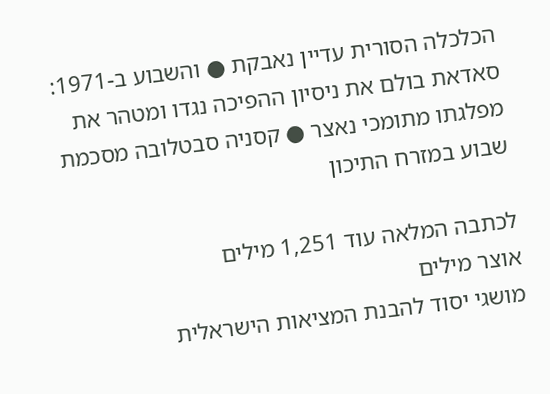הכלכלה הסורית עדיין נאבקת ● והשבוע ב-1971: סאדאת בולם את ניסיון ההפיכה נגדו ומטהר את מפלגתו מתומכי נאצר ● קסניה סבטלובה מסכמת שבוע במזרח התיכון

לכתבה המלאה עוד 1,251 מילים
אוצר מילים
מושגי יסוד להבנת המציאות הישראלית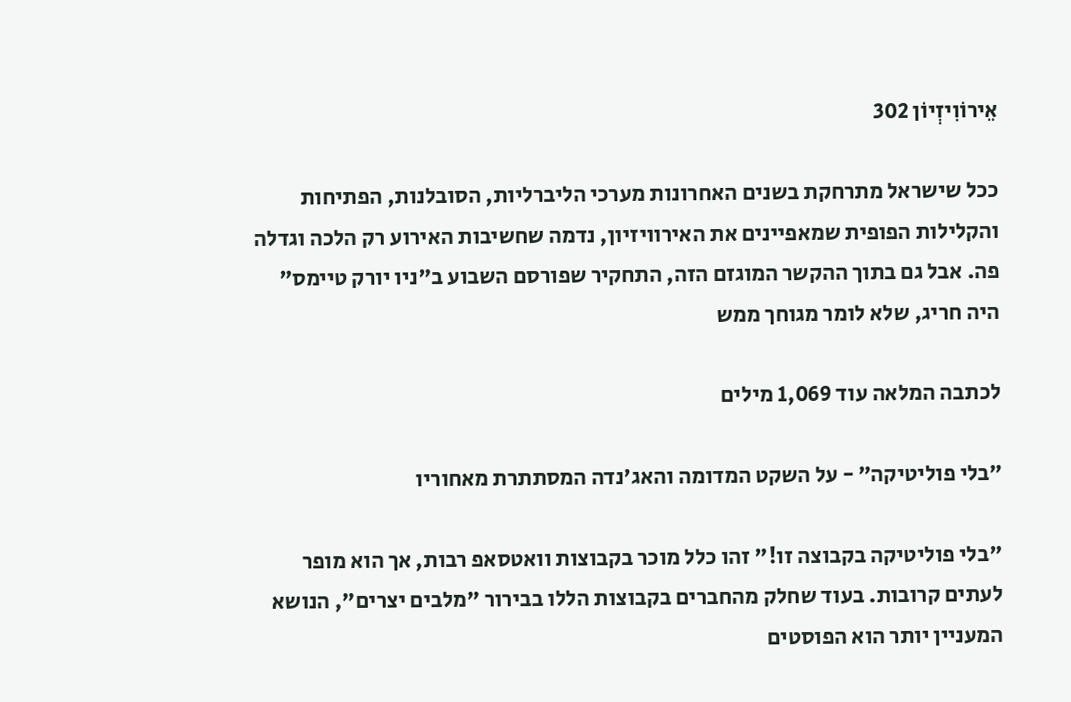אֵירוֹוִיזְיוֹן 302

ככל שישראל מתרחקת בשנים האחרונות מערכי הליברליות, הסובלנות, הפתיחות והקלילות הפופית שמאפיינים את האירוויזיון, נדמה שחשיבות האירוע רק הלכה וגדלה פה. אבל גם בתוך ההקשר המוגזם הזה, התחקיר שפורסם השבוע ב"ניו יורק טיימס" היה חריג, שלא לומר מגוחך ממש

לכתבה המלאה עוד 1,069 מילים

״בלי פוליטיקה״ - על השקט המדומה והאג'נדה המסתתרת מאחוריו

"בלי פוליטיקה בקבוצה זו!" זהו כלל מוכר בקבוצות וואטסאפ רבות, אך הוא מופר לעתים קרובות. בעוד שחלק מהחברים בקבוצות הללו בבירור "מלבים יצרים", הנושא המעניין יותר הוא הפוסטים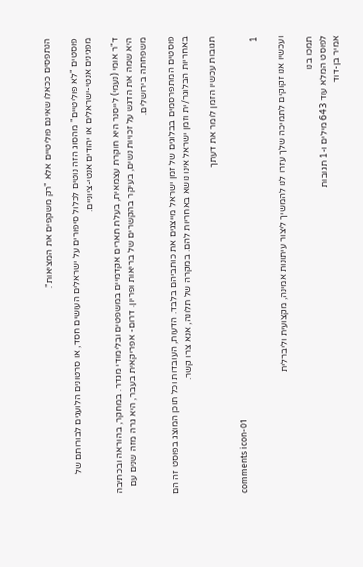הנתפסים ככאלו שאינם פוליטיים אלא "רק משקפים את המציאות".

פוסטים "לא פוליטיים" מהסוג הזה נוטים לכלול סיפורים על ישראלים העושים חסד, או סרטונים הלועגים לבורותם של מפגינים אנטי-ישראלים או יהודים אנטי-ציוניים.

ד"ר אומי (נעמי) לייסנר היא חוקרת עצמאית, בעלת תארים אקדמיים במשפטים ובלימודי מגדר. במחקר, בהוראה ובכתיבה היא שמה את הדגש על זכויות נשים, בעיקר בהקשרים של בריאות ופריון. דרום- אפריקאית בעבר, היא גרה מזה שנים עם משפחתה בירושלים.

פוסטים המתפרסמים בבלוגים של זמן ישראל מייצגים את כותביהם בלבד. הדעות, העובדות וכל תוכן המוצג בפוסט זה הם באחריות הבלוגר/ית וזמן ישראל אינו נושא באחריות להם. במקרה של תלונה, אנא צרו קשר.

תגובות עכשיו הזמן לומר את דעתך

comments icon-01
1

ועכשיו אנו זקוקים לתמיכה שלך עזרו לנו להמשיך ליצור עיתונות אמינה, מקצועית וליברלית

תמכו בנו
לפוסט המלא עוד 643 מילים ו-1 תגובות
אמיר בן-דוד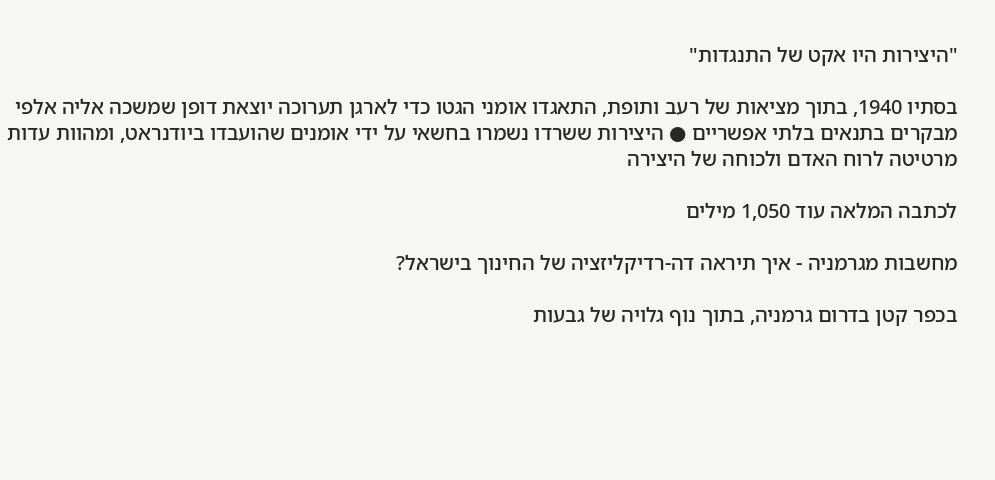"היצירות היו אקט של התנגדות"

בסתיו 1940, בתוך מציאות של רעב ותופת, התאגדו אומני הגטו כדי לארגן תערוכה יוצאת דופן שמשכה אליה אלפי מבקרים בתנאים בלתי אפשריים ● היצירות ששרדו נשמרו בחשאי על ידי אומנים שהועבדו ביודנראט, ומהוות עדות מרטיטה לרוח האדם ולכוחה של היצירה

לכתבה המלאה עוד 1,050 מילים

מחשבות מגרמניה - איך תיראה דה-רדיקליזציה של החינוך בישראל?

בכפר קטן בדרום גרמניה, בתוך נוף גלויה של גבעות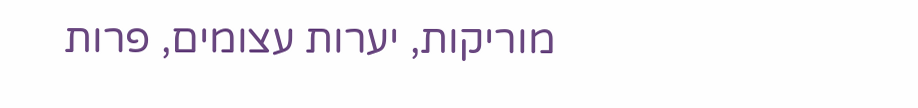מוריקות, יערות עצומים, פרות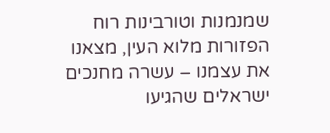שמנמנות וטורבינות רוח הפזורות מלוא העין, מצאנו את עצמנו – עשרה מחנכים ישראלים שהגיעו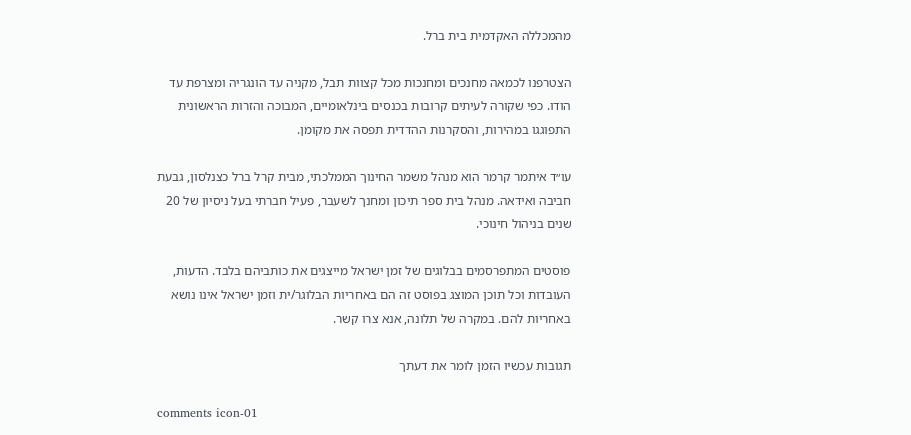מהמכללה האקדמית בית ברל.

הצטרפנו לכמאה מחנכים ומחנכות מכל קצוות תבל, מקניה עד הונגריה ומצרפת עד הודו. כפי שקורה לעיתים קרובות בכנסים בינלאומיים, המבוכה והזרות הראשונית התפוגגו במהירות, והסקרנות ההדדית תפסה את מקומן.

עו״ד איתמר קרמר הוא מנהל משמר החינוך הממלכתי, מבית קרל ברל כצנלסון, גבעת חביבה ואידאה. מנהל בית ספר תיכון ומחנך לשעבר, פעיל חברתי בעל ניסיון של 20 שנים בניהול חינוכי.

פוסטים המתפרסמים בבלוגים של זמן ישראל מייצגים את כותביהם בלבד. הדעות, העובדות וכל תוכן המוצג בפוסט זה הם באחריות הבלוגר/ית וזמן ישראל אינו נושא באחריות להם. במקרה של תלונה, אנא צרו קשר.

תגובות עכשיו הזמן לומר את דעתך

comments icon-01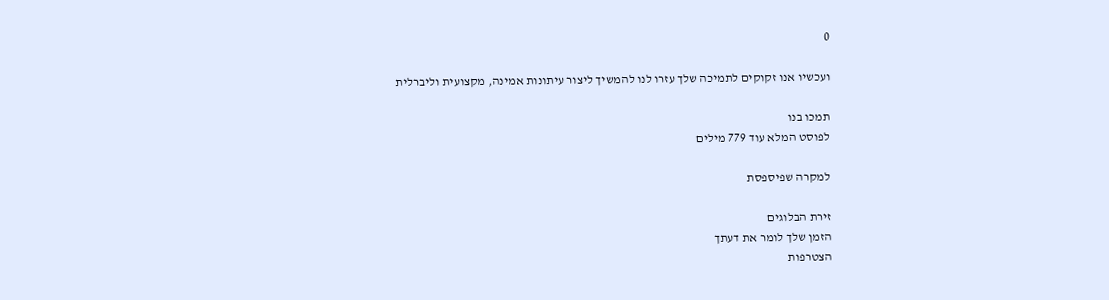0

ועכשיו אנו זקוקים לתמיכה שלך עזרו לנו להמשיך ליצור עיתונות אמינה, מקצועית וליברלית

תמכו בנו
לפוסט המלא עוד 779 מילים

למקרה שפיספסת

זירת הבלוגים
הזמן שלך לומר את דעתך
הצטרפות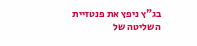בג"ץ ניפץ את פנטזיית השליטה של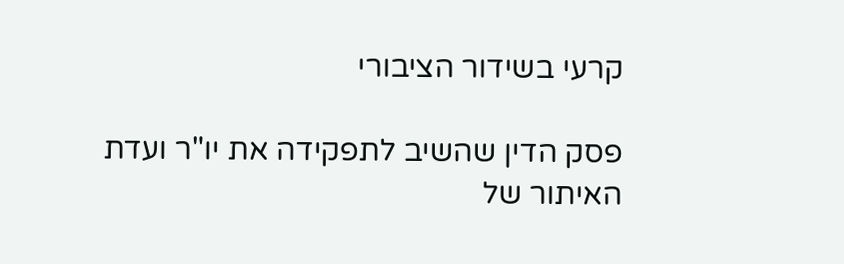קרעי בשידור הציבורי

פסק הדין שהשיב לתפקידה את יו"ר ועדת האיתור של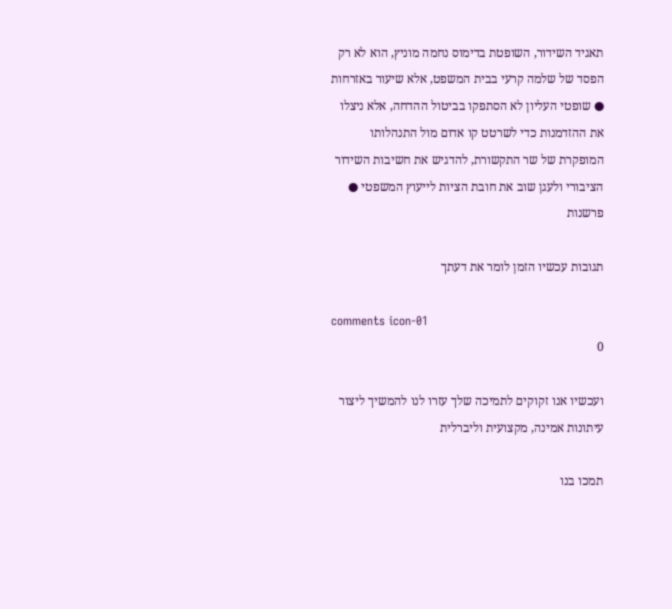תאגיד השידור, השופטת בדימוס נחמה מוניץ, הוא לא רק הפסד של שלמה קרעי בבית המשפט, אלא שיעור באזרחות ● שופטי העליון לא הסתפקו בביטול ההדחה, אלא ניצלו את ההזדמנות כדי לשרטט קו אדום מול התנהלותו המופקרת של שר התקשורת, להדגיש את חשיבות השידור הציבורי ולעגן שוב את חובת הציות לייעוץ המשפטי ● פרשנות

תגובות עכשיו הזמן לומר את דעתך

comments icon-01
0

ועכשיו אנו זקוקים לתמיכה שלך עזרו לנו להמשיך ליצור עיתונות אמינה, מקצועית וליברלית

תמכו בנו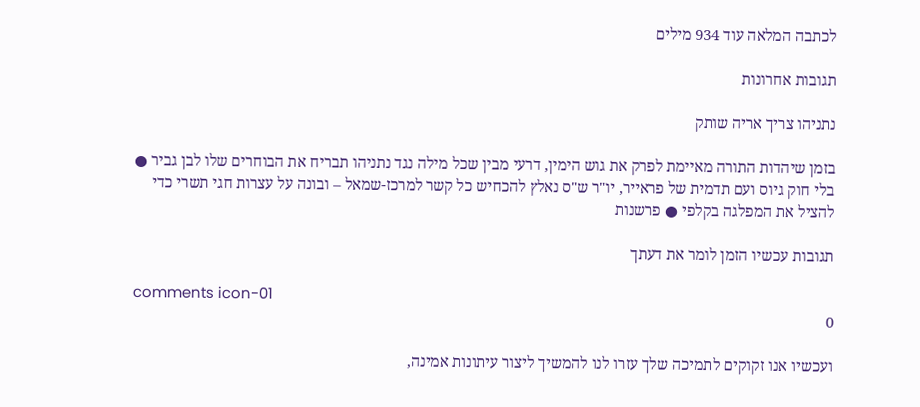לכתבה המלאה עוד 934 מילים

תגובות אחרונות

נתניהו צריך אריה שותק

בזמן שיהדות התורה מאיימת לפרק את גוש הימין, דרעי מבין שכל מילה נגד נתניהו תבריח את הבוחרים שלו לבן גביר ● בלי חוק גיוס ועם תדמית של פראייר, יו"ר ש"ס נאלץ להכחיש כל קשר למרכז-שמאל – ובונה על עצרות חגי תשרי כדי להציל את המפלגה בקלפי ● פרשנות

תגובות עכשיו הזמן לומר את דעתך

comments icon-01
0

ועכשיו אנו זקוקים לתמיכה שלך עזרו לנו להמשיך ליצור עיתונות אמינה,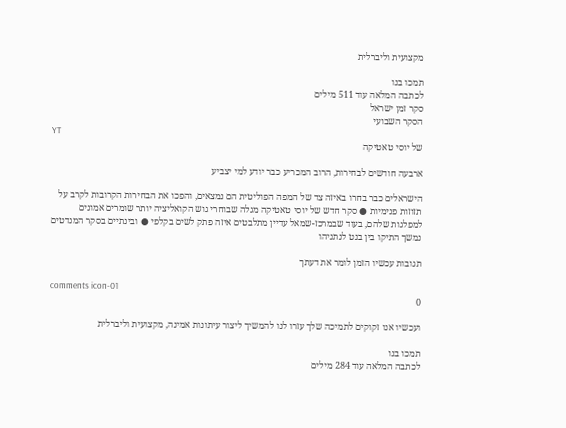מקצועית וליברלית

תמכו בנו
לכתבה המלאה עוד 511 מילים
סקר זמן ישראל
הסקר השבועי
YT
של יוסי טאטיקה

ארבעה חודשים לבחירות, הרוב המכריע כבר יודע למי יצביע

הישראלים כבר בחרו באיזה צד של המפה הפוליטית הם נמצאים, והפכו את הבחירות הקרובות לקרב על תזוזות פנימיות ● סקר חדש של יוסי טאטיקה מגלה שבוחרי גוש הקואליציה יותר שומרים אמונים למפלגות שלהם, בעוד שבמרכז-שמאל עדיין מתלבטים איזה פתק לשים בקלפי ● ובינתיים בסקר המנדטים נמשך התיקו בין בנט לנתניהו

תגובות עכשיו הזמן לומר את דעתך

comments icon-01
0

ועכשיו אנו זקוקים לתמיכה שלך עזרו לנו להמשיך ליצור עיתונות אמינה, מקצועית וליברלית

תמכו בנו
לכתבה המלאה עוד 284 מילים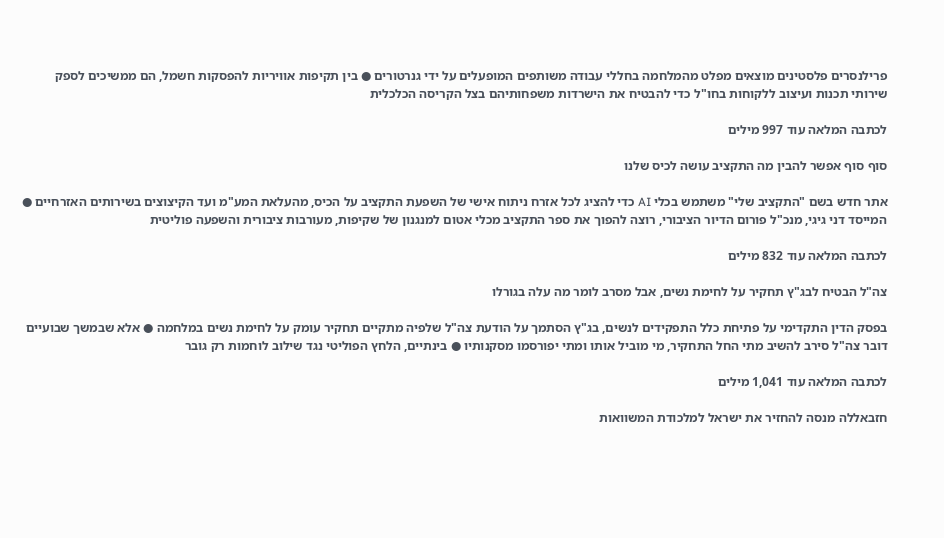פרילנסרים פלסטינים מוצאים מפלט מהמלחמה בחללי עבודה משותפים המופעלים על ידי גנרטורים ● בין תקיפות אוויריות להפסקות חשמל, הם ממשיכים לספק שירותי תכנות ועיצוב ללקוחות בחו"ל כדי להבטיח את הישרדות משפחותיהם בצל הקריסה הכלכלית

לכתבה המלאה עוד 997 מילים

סוף סוף אפשר להבין מה התקציב עושה לכיס שלנו

אתר חדש בשם "התקציב שלי" משתמש בכלי AI כדי להציג לכל אזרח ניתוח אישי של השפעת התקציב על הכיס, מהעלאת המע"מ ועד הקיצוצים בשירותים האזרחיים ● המייסד דני גיגי, מנכ"ל פורום הדיור הציבורי, רוצה להפוך את ספר התקציב מכלי אטום למנגנון של שקיפות, מעורבות ציבורית והשפעה פוליטית

לכתבה המלאה עוד 832 מילים

צה"ל הבטיח לבג"ץ תחקיר על לחימת נשים, אבל מסרב לומר מה עלה בגורלו

בפסק הדין התקדימי על פתיחת כלל התפקידים לנשים, בג"ץ הסתמך על הודעת צה"ל שלפיה מתקיים תחקיר עומק על לחימת נשים במלחמה ● אלא שבמשך שבועיים דובר צה"ל סירב להשיב מתי החל התחקיר, מי מוביל אותו ומתי יפורסמו מסקנותיו ● בינתיים, הלחץ הפוליטי נגד שילוב לוחמות רק גובר

לכתבה המלאה עוד 1,041 מילים

חזבאללה מנסה להחזיר את ישראל למלכודת המשוואות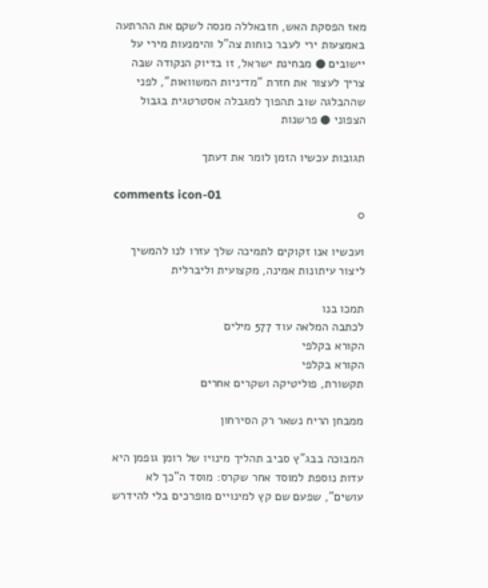מאז הפסקת האש, חזבאללה מנסה לשקם את ההרתעה באמצעות ירי לעבר כוחות צה"ל והימנעות מירי על יישובים ● מבחינת ישראל, זו בדיוק הנקודה שבה צריך לעצור את חזרת "מדיניות המשוואות", לפני שההבלגה שוב תהפוך למגבלה אסטרטגית בגבול הצפוני ● פרשנות

תגובות עכשיו הזמן לומר את דעתך

comments icon-01
0

ועכשיו אנו זקוקים לתמיכה שלך עזרו לנו להמשיך ליצור עיתונות אמינה, מקצועית וליברלית

תמכו בנו
לכתבה המלאה עוד 577 מילים
הקורא בקלפי
הקורא בקלפי
תקשורת, פוליטיקה ושקרים אחרים

ממבחן הריח נשאר רק הסירחון

המבוכה בבג"ץ סביב תהליך מינויו של רומן גופמן היא עדות נוספת למוסד אחר שקרס: מוסד ה"כך לא עושים", שפעם שם קץ למינויים מופרכים בלי להידרש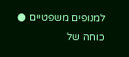למנופים משפטיים ● כוחה של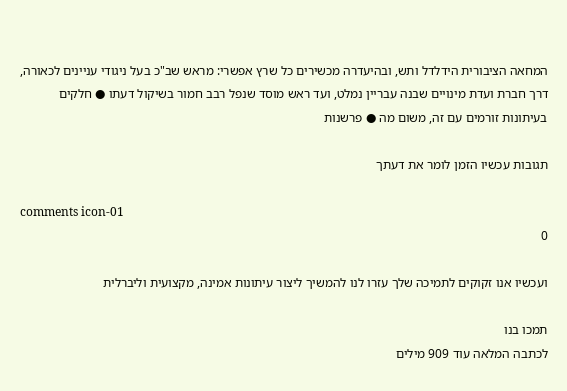המחאה הציבורית הידלדל ותש, ובהיעדרה מכשירים כל שרץ אפשרי: מראש שב"כ בעל ניגודי עניינים לכאורה, דרך חברת ועדת מינויים שבנה עבריין נמלט, ועד ראש מוסד שנפל רבב חמור בשיקול דעתו ● חלקים בעיתונות זורמים עם זה, משום מה ● פרשנות

תגובות עכשיו הזמן לומר את דעתך

comments icon-01
0

ועכשיו אנו זקוקים לתמיכה שלך עזרו לנו להמשיך ליצור עיתונות אמינה, מקצועית וליברלית

תמכו בנו
לכתבה המלאה עוד 909 מילים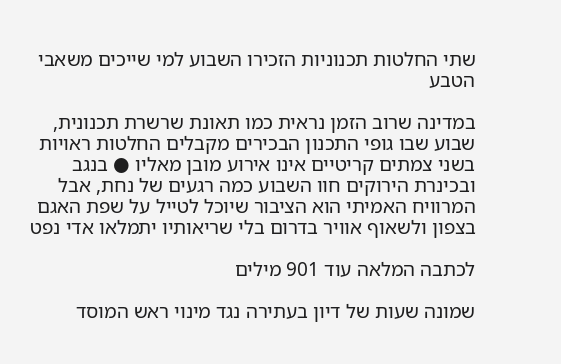שתי החלטות תכנוניות הזכירו השבוע למי שייכים משאבי הטבע

במדינה שרוב הזמן נראית כמו תאונת שרשרת תכנונית, שבוע שבו גופי התכנון הבכירים מקבלים החלטות ראויות בשני צמתים קריטיים אינו אירוע מובן מאליו ● בנגב ובכינרת הירוקים חוו השבוע כמה רגעים של נחת, אבל המרוויח האמיתי הוא הציבור שיוכל לטייל על שפת האגם בצפון ולשאוף אוויר בדרום בלי שריאותיו יתמלאו אדי נפט

לכתבה המלאה עוד 901 מילים

שמונה שעות של דיון בעתירה נגד מינוי ראש המוסד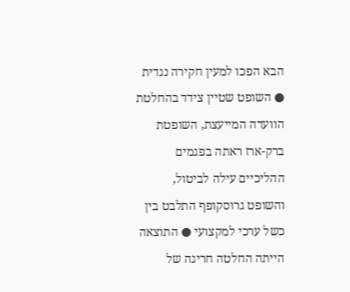הבא הפכו למעין חקירה נגדית ● השופט שטיין צידד בהחלטת הוועדה המייעצת, השופטת ברק-ארז ראתה בפגמים ההליכיים עילה לביטול, והשופט גרוסקופף התלבט בין כשל ערכי למקצועי ● התוצאה הייתה החלטה חריגה של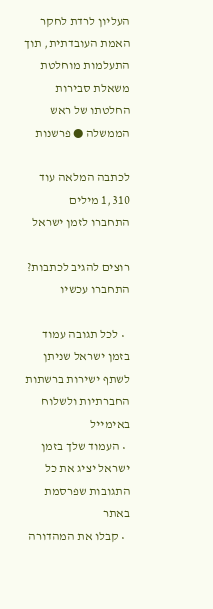העליון לרדת לחקר האמת העובדתית, תוך התעלמות מוחלטת משאלת סבירות החלטתו של ראש הממשלה ● פרשנות

לכתבה המלאה עוד 1,310 מילים
התחברו לזמן ישראל

רוצים להגיב לכתבות? התחברו עכשיו

  • לכל תגובה עמוד בזמן ישראל שניתן לשתף ישירות ברשתות החברתיות ולשלוח באימייל
  • העמוד שלך בזמן ישראל יציג את כל התגובות שפרסמת באתר
  • קבלו את המהדורה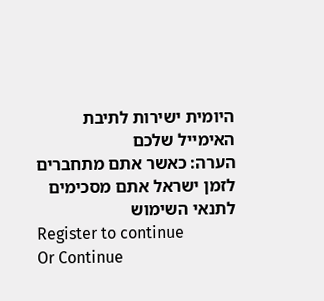היומית ישירות לתיבת האימייל שלכם
הערה: כאשר אתם מתחברים לזמן ישראל אתם מסכימים לתנאי השימוש
Register to continue
Or Continue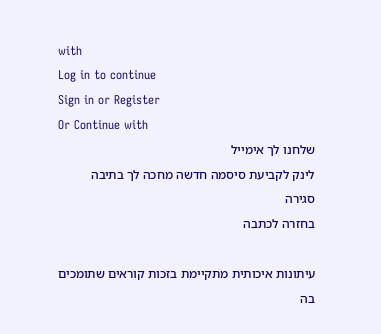with
Log in to continue
Sign in or Register
Or Continue with
שלחנו לך אימייל
לינק לקביעת סיסמה חדשה מחכה לך בתיבה
סגירה
בחזרה לכתבה

עיתונות איכותית מתקיימת בזכות קוראים שתומכים בה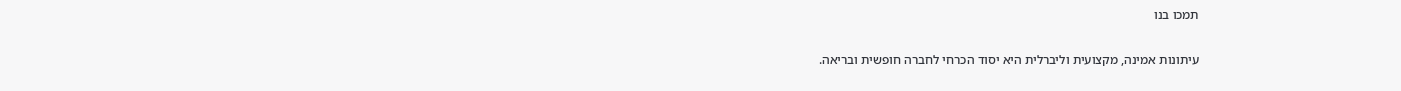תמכו בנו

עיתונות אמינה, מקצועית וליברלית היא יסוד הכרחי לחברה חופשית ובריאה.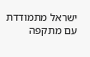ישראל מתמודדת עם מתקפה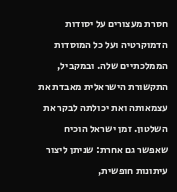חסרת מעצורים על יסודות הדמוקרטיה ועל כל המוסדות הממלכתיים שלה. ובמקביל, התקשורת הישראלית מאבדת את עצמאותה ואת יכולתה לבקר את השלטון. זמן ישראל הוכיח שאפשר גם אחרת: שניתן ליצור עיתונות חופשית,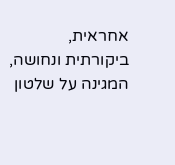אחראית, ביקורתית ונחושה, המגינה על שלטון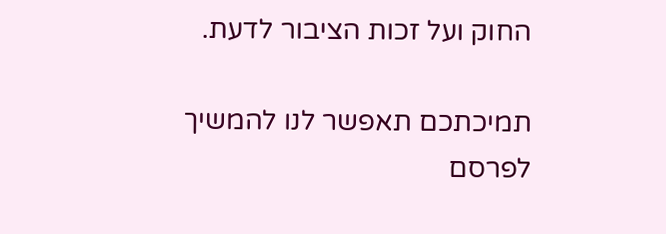החוק ועל זכות הציבור לדעת.

תמיכתכם תאפשר לנו להמשיך לפרסם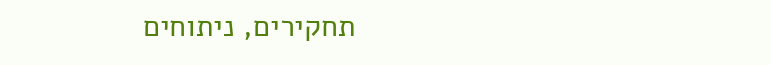תחקירים, ניתוחים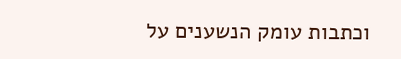וכתבות עומק הנשענים על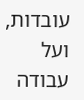עובדות, ועל עבודה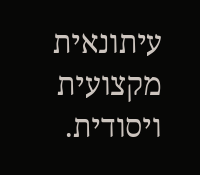עיתונאית מקצועית ויסודית.